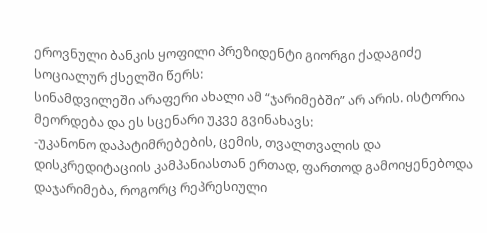ეროვნული ბანკის ყოფილი პრეზიდენტი გიორგი ქადაგიძე სოციალურ ქსელში წერს:
სინამდვილეში არაფერი ახალი ამ “ჯარიმებში” არ არის. ისტორია მეორდება და ეს სცენარი უკვე გვინახავს:
-უკანონო დაპატიმრებების, ცემის, თვალთვალის და დისკრედიტაციის კამპანიასთან ერთად, ფართოდ გამოიყენებოდა დაჯარიმება, როგორც რეპრესიული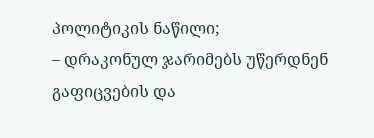პოლიტიკის ნაწილი;
– დრაკონულ ჯარიმებს უწერდნენ გაფიცვების და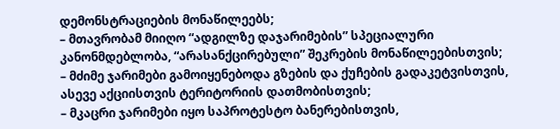დემონსტრაციების მონაწილეებს;
– მთავრობამ მიიღო “ადგილზე დაჯარიმების” სპეციალური კანონმდებლობა, “არასანქცირებული” შეკრების მონაწილეებისთვის;
– მძიმე ჯარიმები გამოიყენებოდა გზების და ქუჩების გადაკეტვისთვის, ასევე აქციისთვის ტერიტორიის დათმობისთვის;
– მკაცრი ჯარიმები იყო საპროტესტო ბანერებისთვის,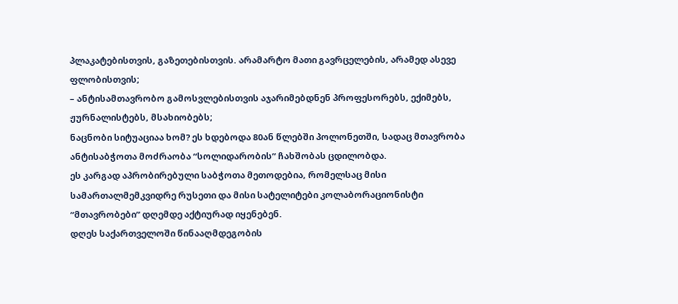პლაკატებისთვის, გაზეთებისთვის. არამარტო მათი გავრცელების, არამედ ასევე ფლობისთვის;
– ანტისამთავრობო გამოსვლებისთვის აჯარიმებდნენ პროფესორებს, ექიმებს, ჟურნალისტებს, მსახიობებს;
ნაცნობი სიტუაციაა ხომ? ეს ხდებოდა 80ან წლებში პოლონეთში, სადაც მთავრობა ანტისაბჭოთა მოძრაობა “სოლიდარობის” ჩახშობას ცდილობდა.
ეს კარგად აპრობირებული საბჭოთა მეთოდებია, რომელსაც მისი სამართალმემკვიდრე რუსეთი და მისი სატელიტები კოლაბორაციონისტი “მთავრობები” დღემდე აქტიურად იყენებენ.
დღეს საქართველოში წინააღმდეგობის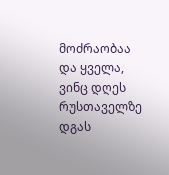მოძრაობაა და ყველა, ვინც დღეს რუსთაველზე დგას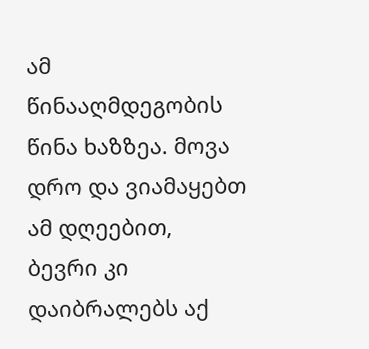ამ წინააღმდეგობის წინა ხაზზეა. მოვა დრო და ვიამაყებთ ამ დღეებით, ბევრი კი დაიბრალებს აქ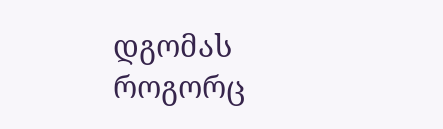დგომას როგორც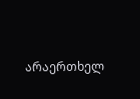არაერთხელ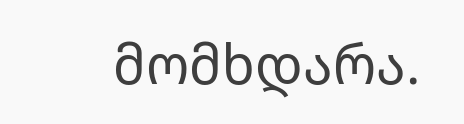მომხდარა.